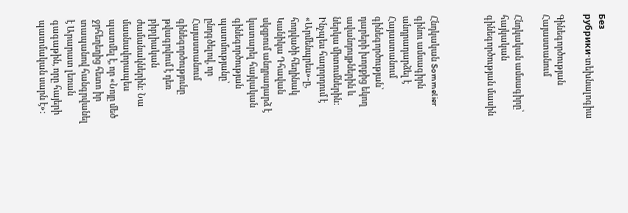Без рубрики·տեխնալոգիա

Գինեգործության Հայաստանում

Հնդկական ամսագիրը՝ հայկական գինեգործության մասին



Հնդկական Sommelier գինու ամսագիրն անդրադարձել է Հայաստանում գինեգործության՝ դարերի խորքից եկող ավանդույթներին և ներկա միտումներին: Ինչպես հաղորդում է «Արմենպրես»-ը, հոդվածի հեղինակ Կանիկա Դհավան սկզբում անդրադարձ է կատարել հայկական գինեգործության պատմությանը՝ ընդգծելով, որ Հայաստանում գինեգործությունը թվագրվում է դեռ բիբլիական ժամանակներին: Նա մասնավորապես պատմել է, որ «Նոյը մեծ ջրհեղեղից հետո իր տապանով հանգրվանել է Արարատ լեռան գագաթին, որը հայերի պատմական սարն է»: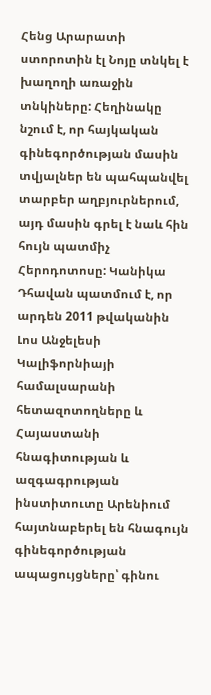Հենց Արարատի ստորոտին էլ Նոյը տնկել է խաղողի առաջին տնկիները: Հեղինակը նշում է, որ հայկական գինեգործության մասին տվյալներ են պահպանվել տարբեր աղբյուրներում, այդ մասին գրել է նաև հին հույն պատմիչ Հերոդոտոսը: Կանիկա Դհավան պատմում է, որ արդեն 2011 թվականին Լոս Անջելեսի Կալիֆորնիայի համալսարանի հետազոտողները և Հայաստանի հնագիտության և ազգագրության ինստիտուտը Արենիում հայտնաբերել են հնագույն գինեգործության ապացույցները՝ գինու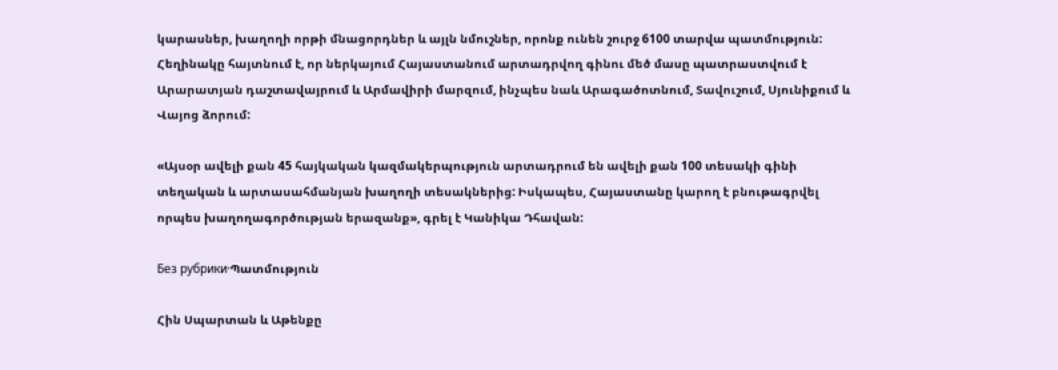կարասներ, խաղողի որթի մնացորդներ և այլն նմուշներ, որոնք ունեն շուրջ 6100 տարվա պատմություն: Հեղինակը հայտնում է, որ ներկայում Հայաստանում արտադրվող գինու մեծ մասը պատրաստվում է Արարատյան դաշտավայրում և Արմավիրի մարզում, ինչպես նաև Արագածոտնում, Տավուշում, Սյունիքում և Վայոց ձորում:

«Այսօր ավելի քան 45 հայկական կազմակերպություն արտադրում են ավելի քան 100 տեսակի գինի տեղական և արտասահմանյան խաղողի տեսակներից: Իսկապես, Հայաստանը կարող է բնութագրվել որպես խաղողագործության երազանք», գրել է Կանիկա Դհավան:

Без рубрики·Պատմություն

Հին Սպարտան և Աթենքը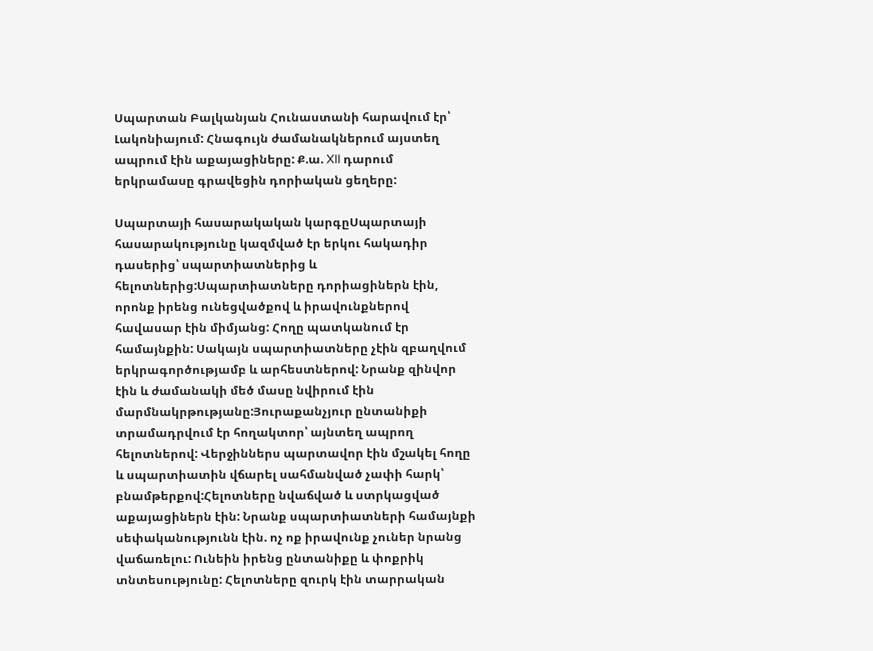Սպարտան Բալկանյան Հունաստանի հարավում էր՝ Լակոնիայում: Հնագույն ժամանակներում այստեղ ապրում էին աքայացիները: Ք.ա. XII դարում երկրամասը գրավեցին դորիական ցեղերը:

Սպարտայի հասարակական կարգըՍպարտայի հասարակությունը կազմված էր երկու հակադիր դասերից՝ սպարտիատներից և հելոտներից:Սպարտիատները դորիացիներն էին, որոնք իրենց ունեցվածքով և իրավունքներով հավասար էին միմյանց: Հողը պատկանում էր համայնքին: Սակայն սպարտիատները չէին զբաղվում երկրագործությամբ և արհեստներով: Նրանք զինվոր էին և ժամանակի մեծ մասը նվիրում էին մարմնակրթությանը:Յուրաքանչյուր ընտանիքի տրամադրվում էր հողակտոր՝ այնտեղ ապրող հելոտներով: Վերջիններս պարտավոր էին մշակել հողը և սպարտիատին վճարել սահմանված չափի հարկ՝ բնամթերքով:Հելոտները նվաճված և ստրկացված աքայացիներն էին: Նրանք սպարտիատների համայնքի սեփականությունն էին. ոչ ոք իրավունք չուներ նրանց վաճառելու: Ունեին իրենց ընտանիքը և փոքրիկ տնտեսությունը: Հելոտները զուրկ էին տարրական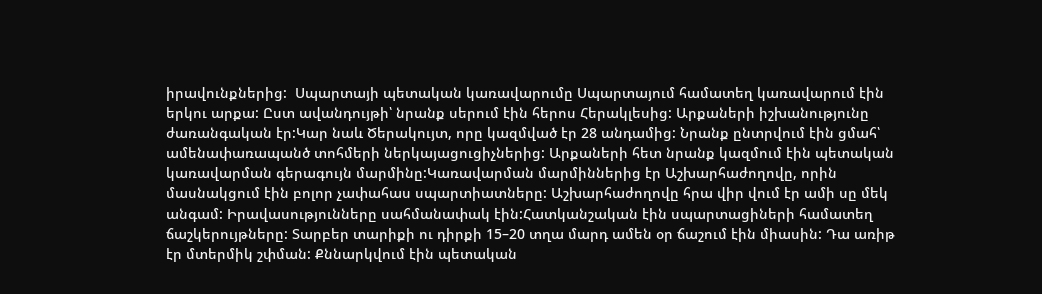իրավունքներից:  Սպարտայի պետական կառավարումը Սպարտայում համատեղ կառավարում էին երկու արքա: Ըստ ավանդույթի՝ նրանք սերում էին հերոս Հերակլեսից: Արքաների իշխանությունը ժառանգական էր:Կար նաև Ծերակույտ, որը կազմված էր 28 անդամից: Նրանք ընտրվում էին ցմահ՝ ամենափառապանծ տոհմերի ներկայացուցիչներից: Արքաների հետ նրանք կազմում էին պետական կառավարման գերագույն մարմինը:Կառավարման մարմիններից էր Աշխարհաժողովը, որին մասնակցում էին բոլոր չափահաս սպարտիատները: Աշխարհաժողովը հրա վիր վում էր ամի սը մեկ անգամ: Իրավասությունները սահմանափակ էին:Հատկանշական էին սպարտացիների համատեղ ճաշկերույթները: Տարբեր տարիքի ու դիրքի 15–20 տղա մարդ ամեն օր ճաշում էին միասին: Դա առիթ էր մտերմիկ շփման: Քննարկվում էին պետական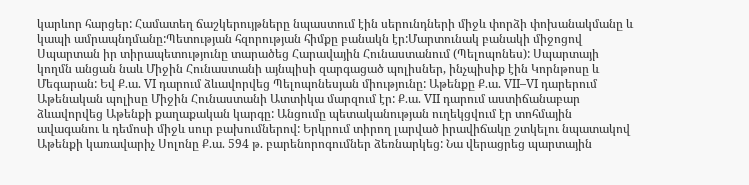կարևոր հարցեր: Համատեղ ճաշկերույթները նպաստում էին սերունդների միջև փորձի փոխանակմանը և կապի ամրապնդմանը:Պետության հզորության հիմքը բանակն էր:Մարտունակ բանակի միջոցով Սպարտան իր տիրապետությունը տարածեց Հարավային Հունաստանում (Պելոպոնես): Սպարտայի կողմն անցան նաև Միջին Հունաստանի այնպիսի զարգացած պոլիսներ, ինչպիսիք էին Կորնթոսը և Մեգարան: Եվ Ք.ա. VI դարում ձևավորվեց Պելոպոնեսյան միությունը: Աթենքը Ք.ա. VII–VI դարերում Աթենական պոլիսը Միջին Հունաստանի Ատտիկա մարզում էր: Ք.ա. VII դարում աստիճանաբար ձևավորվեց Աթենքի քաղաքական կարգը: Անցումը պետականության ուղեկցվում էր տոհմային ավագանու և դեմոսի միջև սուր բախումներով: Երկրում տիրող լարված իրավիճակը շտկելու նպատակով Աթենքի կառավարիչ Սոլոնը Ք.ա. 594 թ. բարենորոգումներ ձեռնարկեց: Նա վերացրեց պարտային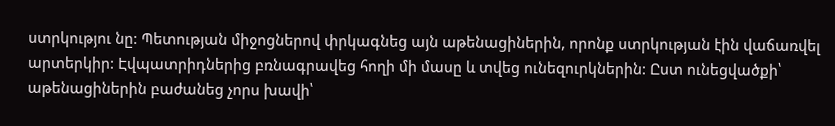ստրկությու նը: Պետության միջոցներով փրկագնեց այն աթենացիներին, որոնք ստրկության էին վաճառվել արտերկիր: Էվպատրիդներից բռնագրավեց հողի մի մասը և տվեց ունեզուրկներին: Ըստ ունեցվածքի՝ աթենացիներին բաժանեց չորս խավի՝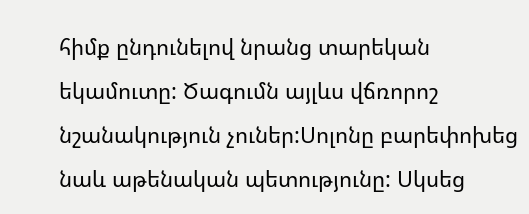հիմք ընդունելով նրանց տարեկան եկամուտը: Ծագումն այլևս վճռորոշ նշանակություն չուներ:Սոլոնը բարեփոխեց նաև աթենական պետությունը: Սկսեց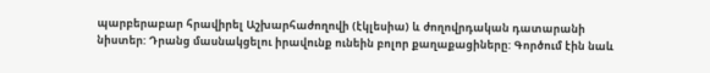պարբերաբար հրավիրել Աշխարհաժողովի (էկլեսիա) և ժողովրդական դատարանի նիստեր: Դրանց մասնակցելու իրավունք ունեին բոլոր քաղաքացիները: Գործում էին նաև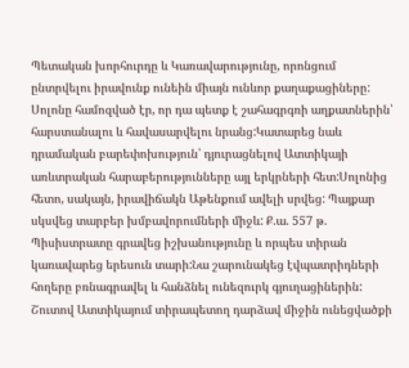Պետական խորհուրդը և Կառավարությունը, որոնցում ընտրվելու իրավունք ունեին միայն ունևոր քաղաքացիները: Սոլոնը համոզված էր, որ դա պետք է շահագրգռի աղքատներին՝ հարստանալու և հավասարվելու նրանց:Կատարեց նաև դրամական բարեփոխություն՝ դյուրացնելով Ատտիկայի առևտրական հարաբերությունները այլ երկրների հետ:Սոլոնից հետո, սակայն, իրավիճակն Աթենքում ավելի սրվեց: Պայքար սկսվեց տարբեր խմբավորումների միջև: Ք.ա. 557 թ. Պիսիստրատը գրավեց իշխանությունը և որպես տիրան կառավարեց երեսուն տարի:Նա շարունակեց էվպատրիդների հողերը բռնագրավել և հանձնել ունեզուրկ գյուղացիներին: Շուտով Ատտիկայում տիրապետող դարձավ միջին ունեցվածքի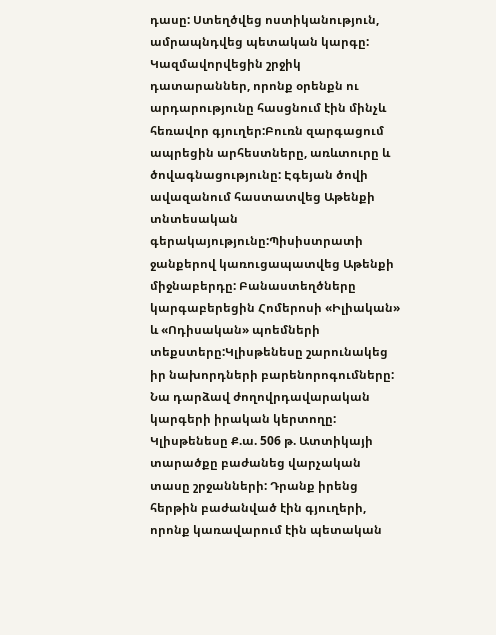դասը: Ստեղծվեց ոստիկանություն, ամրապնդվեց պետական կարգը: Կազմավորվեցին շրջիկ դատարաններ, որոնք օրենքն ու արդարությունը հասցնում էին մինչև հեռավոր գյուղեր:Բուռն զարգացում ապրեցին արհեստները, առևտուրը և ծովագնացությունը: Էգեյան ծովի ավազանում հաստատվեց Աթենքի տնտեսական գերակայությունը:Պիսիստրատի ջանքերով կառուցապատվեց Աթենքի միջնաբերդը: Բանաստեղծները կարգաբերեցին Հոմերոսի «Իլիական» և «Ոդիսական» պոեմների տեքստերը:Կլիսթենեսը շարունակեց իր նախորդների բարենորոգումները: Նա դարձավ ժողովրդավարական կարգերի իրական կերտողը: Կլիսթենեսը Ք.ա. 506 թ. Ատտիկայի տարածքը բաժանեց վարչական տասը շրջանների: Դրանք իրենց հերթին բաժանված էին գյուղերի, որոնք կառավարում էին պետական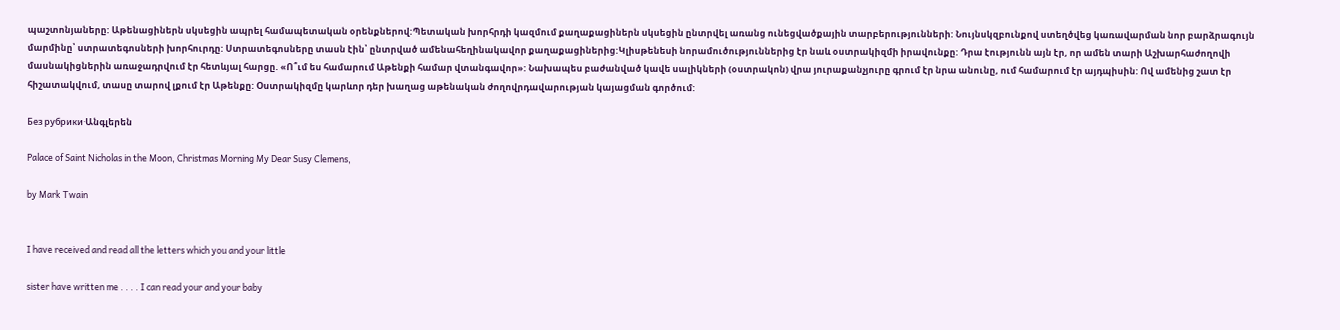պաշտոնյաները: Աթենացիներն սկսեցին ապրել համապետական օրենքներով:Պետական խորհրդի կազմում քաղաքացիներն սկսեցին ընտրվել առանց ունեցվածքային տարբերությունների: Նույնսկզբունքով ստեղծվեց կառավարման նոր բարձրագույն մարմինը՝ ստրատեգոսների խորհուրդը: Ստրատեգոսները տասն էին՝ ընտրված ամենահեղինակավոր քաղաքացիներից:Կլիսթենեսի նորամուծություններից էր նաև օստրակիզմի իրավունքը: Դրա էությունն այն էր, որ ամեն տարի Աշխարհաժողովի մասնակիցներին առաջադրվում էր հետևյալ հարցը. «Ո՞ւմ ես համարում Աթենքի համար վտանգավոր»: Նախապես բաժանված կավե սալիկների (օստրակոն) վրա յուրաքանչյուրը գրում էր նրա անունը, ում համարում էր այդպիսին: Ով ամենից շատ էր հիշատակվում, տասը տարով լքում էր Աթենքը: Օստրակիզմը կարևոր դեր խաղաց աթենական ժողովրդավարության կայացման գործում:

Без рубрики·Անգլերեն

Palace of Saint Nicholas in the Moon, Christmas Morning My Dear Susy Clemens,

by Mark Twain


I have received and read all the letters which you and your little

sister have written me . . . . I can read your and your baby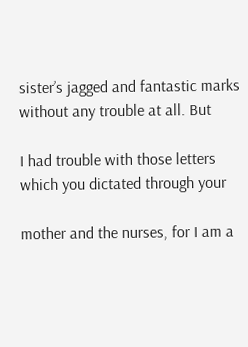sister’s jagged and fantastic marks without any trouble at all. But

I had trouble with those letters which you dictated through your

mother and the nurses, for I am a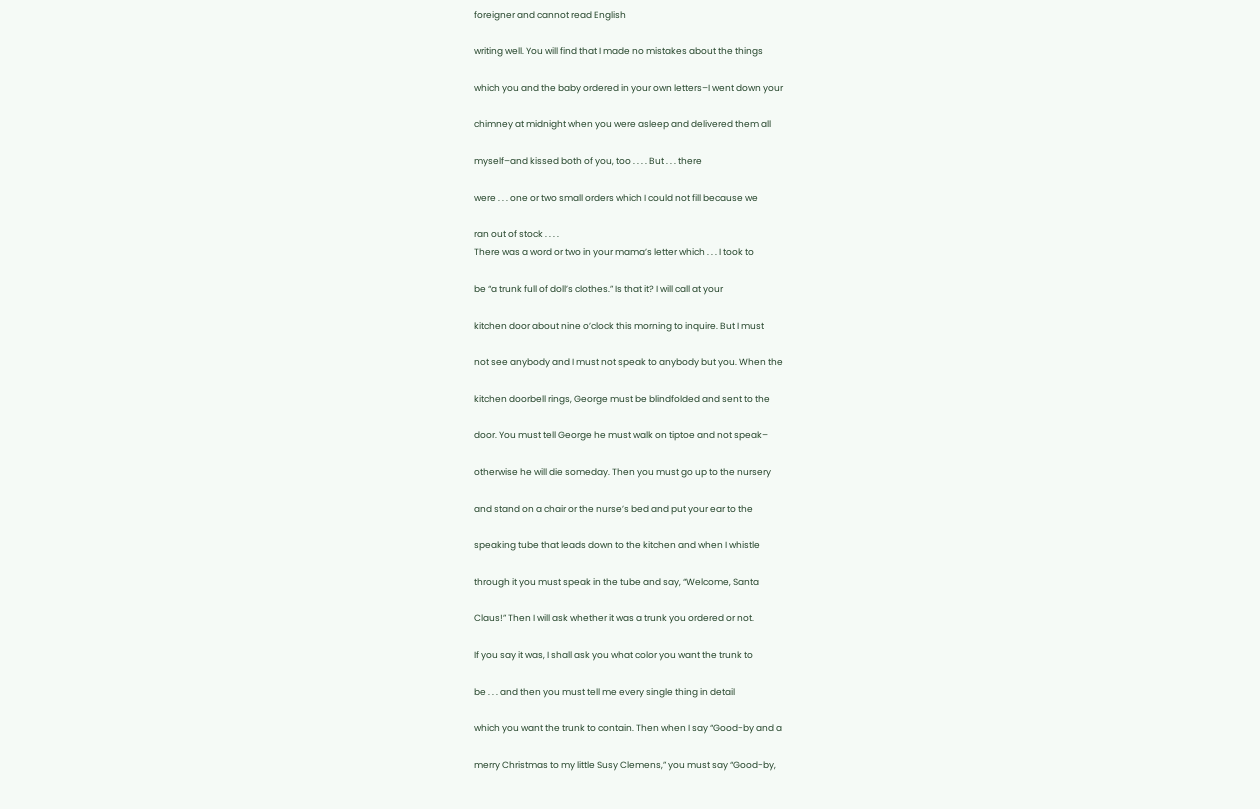foreigner and cannot read English

writing well. You will find that I made no mistakes about the things

which you and the baby ordered in your own letters–I went down your

chimney at midnight when you were asleep and delivered them all

myself–and kissed both of you, too . . . . But . . . there

were . . . one or two small orders which I could not fill because we

ran out of stock . . . .
There was a word or two in your mama’s letter which . . . I took to

be “a trunk full of doll’s clothes.” Is that it? I will call at your

kitchen door about nine o’clock this morning to inquire. But I must

not see anybody and I must not speak to anybody but you. When the

kitchen doorbell rings, George must be blindfolded and sent to the

door. You must tell George he must walk on tiptoe and not speak–

otherwise he will die someday. Then you must go up to the nursery

and stand on a chair or the nurse’s bed and put your ear to the

speaking tube that leads down to the kitchen and when I whistle

through it you must speak in the tube and say, “Welcome, Santa

Claus!” Then I will ask whether it was a trunk you ordered or not.

If you say it was, I shall ask you what color you want the trunk to

be . . . and then you must tell me every single thing in detail

which you want the trunk to contain. Then when I say “Good-by and a

merry Christmas to my little Susy Clemens,” you must say “Good-by,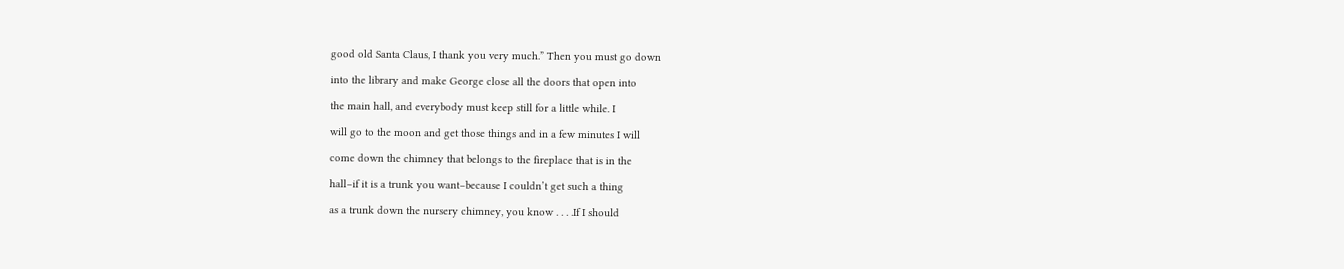good old Santa Claus, I thank you very much.” Then you must go down

into the library and make George close all the doors that open into

the main hall, and everybody must keep still for a little while. I

will go to the moon and get those things and in a few minutes I will

come down the chimney that belongs to the fireplace that is in the

hall–if it is a trunk you want–because I couldn’t get such a thing

as a trunk down the nursery chimney, you know . . . .If I should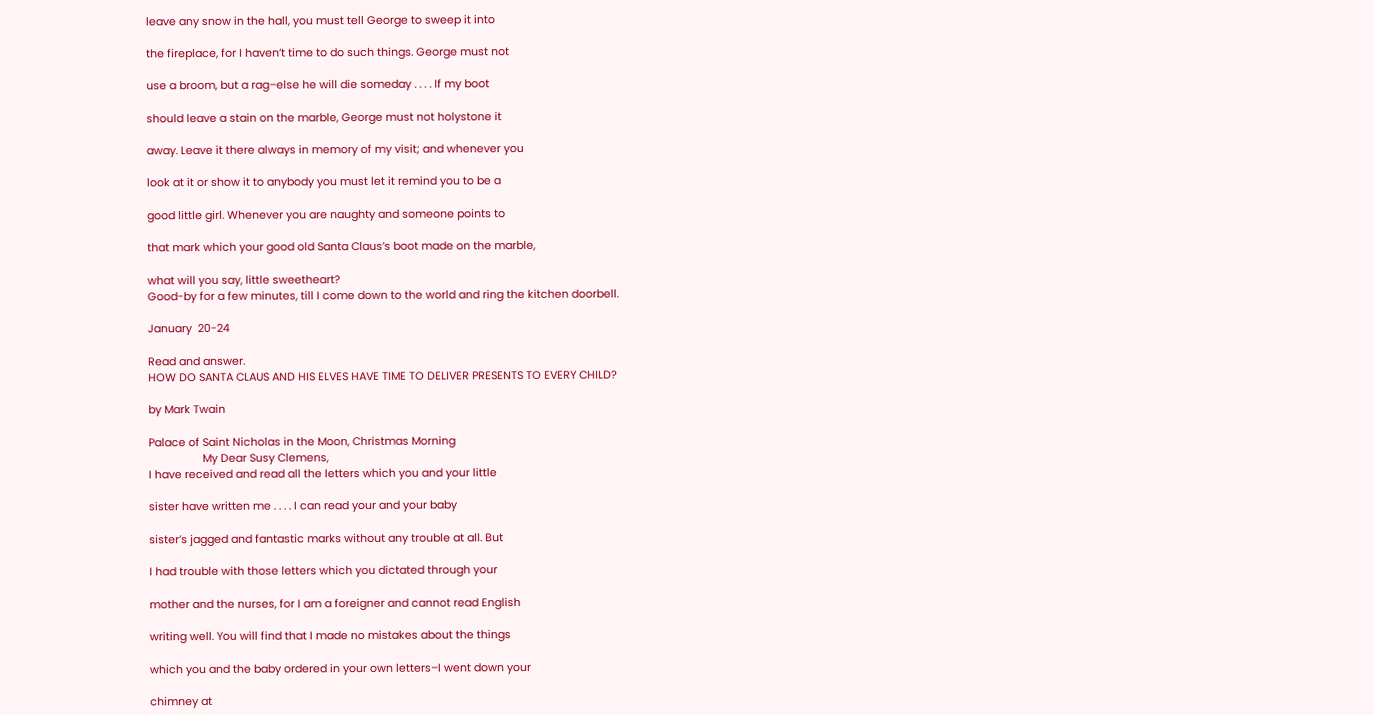leave any snow in the hall, you must tell George to sweep it into

the fireplace, for I haven’t time to do such things. George must not

use a broom, but a rag–else he will die someday . . . . If my boot

should leave a stain on the marble, George must not holystone it

away. Leave it there always in memory of my visit; and whenever you

look at it or show it to anybody you must let it remind you to be a

good little girl. Whenever you are naughty and someone points to

that mark which your good old Santa Claus’s boot made on the marble,

what will you say, little sweetheart?
Good-by for a few minutes, till I come down to the world and ring the kitchen doorbell.

January  20-24

Read and answer.
HOW DO SANTA CLAUS AND HIS ELVES HAVE TIME TO DELIVER PRESENTS TO EVERY CHILD?

by Mark Twain

Palace of Saint Nicholas in the Moon, Christmas Morning
                  My Dear Susy Clemens,
I have received and read all the letters which you and your little

sister have written me . . . . I can read your and your baby

sister’s jagged and fantastic marks without any trouble at all. But

I had trouble with those letters which you dictated through your

mother and the nurses, for I am a foreigner and cannot read English

writing well. You will find that I made no mistakes about the things

which you and the baby ordered in your own letters–I went down your

chimney at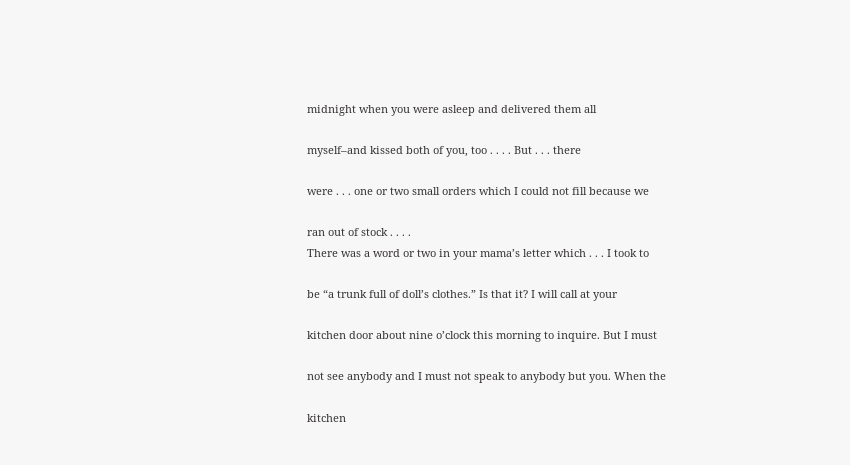midnight when you were asleep and delivered them all

myself–and kissed both of you, too . . . . But . . . there

were . . . one or two small orders which I could not fill because we

ran out of stock . . . .
There was a word or two in your mama’s letter which . . . I took to

be “a trunk full of doll’s clothes.” Is that it? I will call at your

kitchen door about nine o’clock this morning to inquire. But I must

not see anybody and I must not speak to anybody but you. When the

kitchen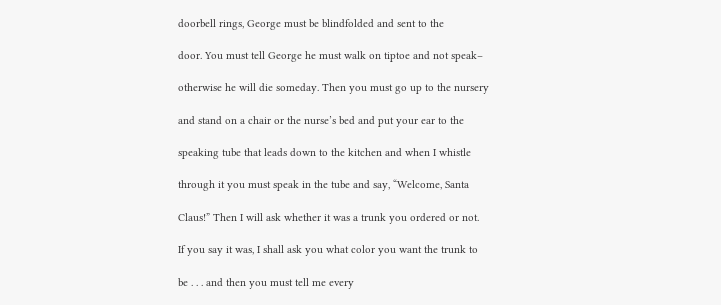doorbell rings, George must be blindfolded and sent to the

door. You must tell George he must walk on tiptoe and not speak–

otherwise he will die someday. Then you must go up to the nursery

and stand on a chair or the nurse’s bed and put your ear to the

speaking tube that leads down to the kitchen and when I whistle

through it you must speak in the tube and say, “Welcome, Santa

Claus!” Then I will ask whether it was a trunk you ordered or not.

If you say it was, I shall ask you what color you want the trunk to

be . . . and then you must tell me every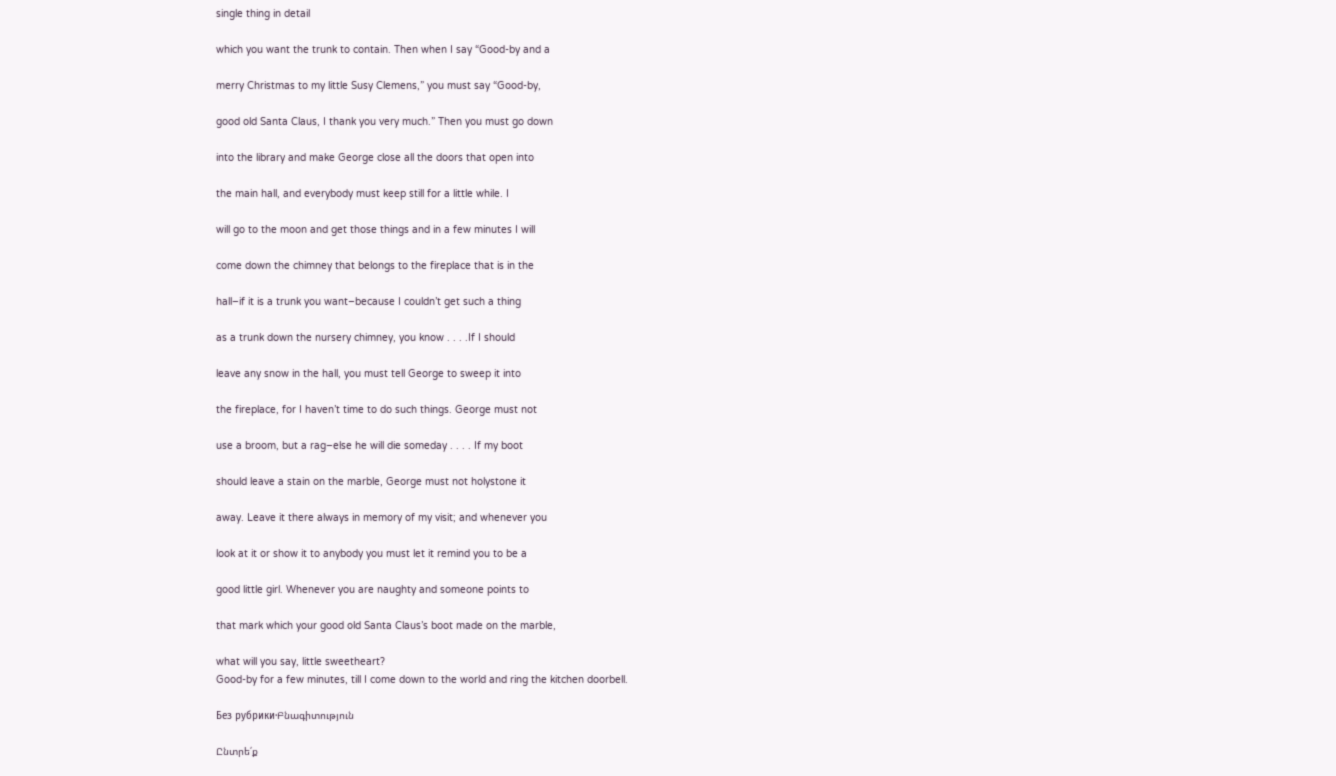single thing in detail

which you want the trunk to contain. Then when I say “Good-by and a

merry Christmas to my little Susy Clemens,” you must say “Good-by,

good old Santa Claus, I thank you very much.” Then you must go down

into the library and make George close all the doors that open into

the main hall, and everybody must keep still for a little while. I

will go to the moon and get those things and in a few minutes I will

come down the chimney that belongs to the fireplace that is in the

hall–if it is a trunk you want–because I couldn’t get such a thing

as a trunk down the nursery chimney, you know . . . .If I should

leave any snow in the hall, you must tell George to sweep it into

the fireplace, for I haven’t time to do such things. George must not

use a broom, but a rag–else he will die someday . . . . If my boot

should leave a stain on the marble, George must not holystone it

away. Leave it there always in memory of my visit; and whenever you

look at it or show it to anybody you must let it remind you to be a

good little girl. Whenever you are naughty and someone points to

that mark which your good old Santa Claus’s boot made on the marble,

what will you say, little sweetheart?
Good-by for a few minutes, till I come down to the world and ring the kitchen doorbell.

Без рубрики·Բնագիտություն

Ընտրե՛ք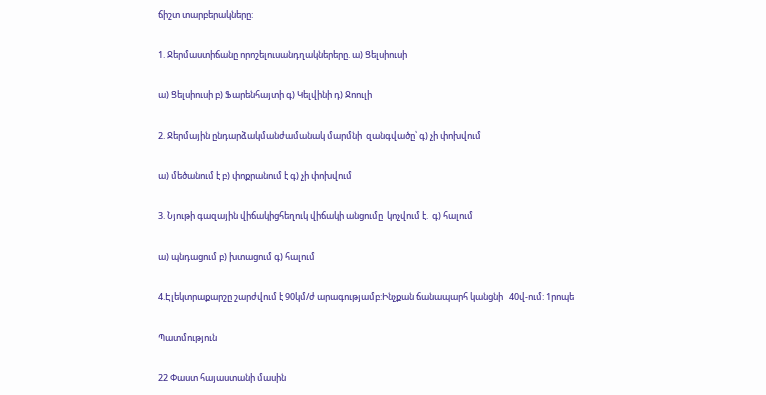ճիշտ տարբերակները:

1. Ջերմաստիճանը որոշելուսանդղակներերը. ա) Ցելսիուսի

ա) Ցելսիուսի բ) Ֆարենհայտի գ) Կելվինի դ) Ջոուլի

2. Ջերմային ընդարձակմանժամանակ մարմնի  զանգվածը՝ գ) չի փոխվում

ա) մեծանում է բ) փոքրանում է գ) չի փոխվում

3. Նյութի գազային վիճակիցհեղուկ վիճակի անցումը  կոչվում է.  գ) հալում

ա) պնդացում բ) խտացում գ) հալում

4.Էլեկտրաքարշը շարժվում է 90կմ/ժ արագությամբ:Ինչքան ճանապարհ կանցնի   40վ-ում: 1րոպե

Պատմություն

22 Փաստ հայաստանի մասին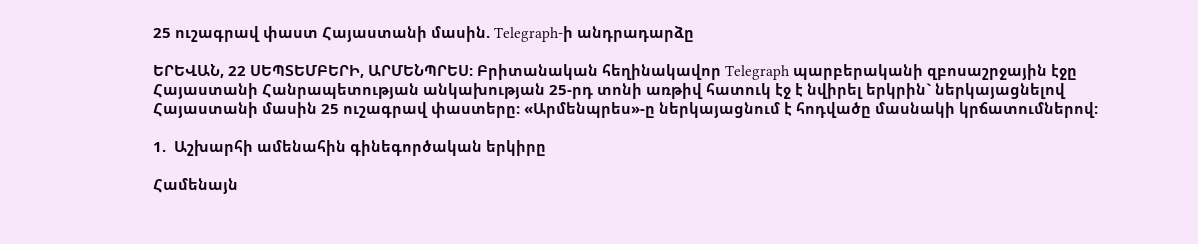25 ուշագրավ փաստ Հայաստանի մասին. Telegraph-ի անդրադարձը

ԵՐԵՎԱՆ, 22 ՍԵՊՏԵՄԲԵՐԻ, ԱՐՄԵՆՊՐԵՍ: Բրիտանական հեղինակավոր Telegraph պարբերականի զբոսաշրջային էջը Հայաստանի Հանրապետության անկախության 25-րդ տոնի առթիվ հատուկ էջ է նվիրել երկրին` ներկայացնելով Հայաստանի մասին 25 ուշագրավ փաստերը: «Արմենպրես»-ը ներկայացնում է հոդվածը մասնակի կրճատումներով:

1.  Աշխարհի ամենահին գինեգործական երկիրը

Համենայն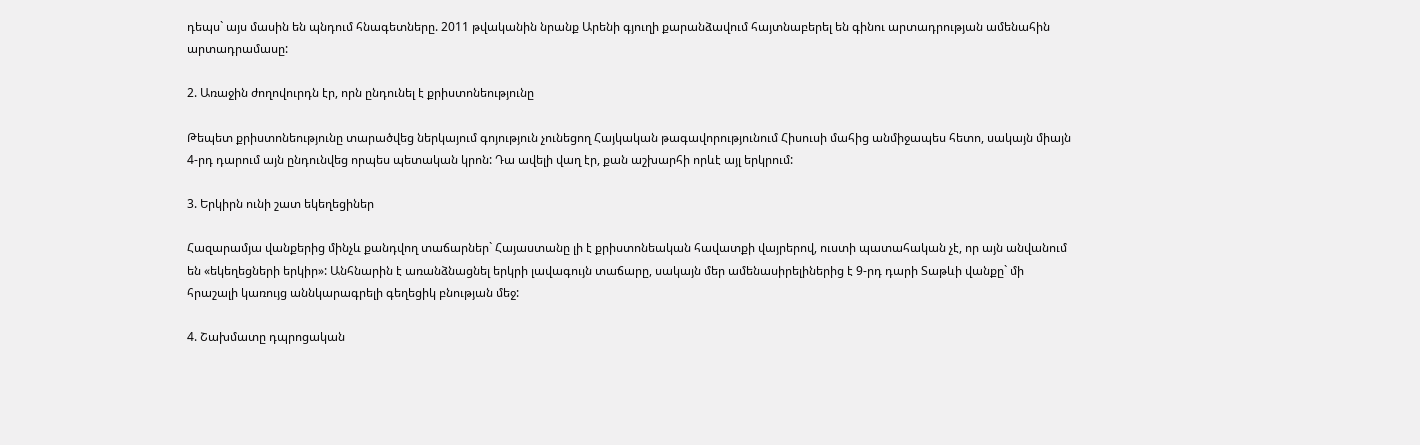դեպս` այս մասին են պնդում հնագետները. 2011 թվականին նրանք Արենի գյուղի քարանձավում հայտնաբերել են գինու արտադրության ամենահին արտադրամասը:

2. Առաջին ժողովուրդն էր, որն ընդունել է քրիստոնեությունը

Թեպետ քրիստոնեությունը տարածվեց ներկայում գոյություն չունեցող Հայկական թագավորությունում Հիսուսի մահից անմիջապես հետո, սակայն միայն 4-րդ դարում այն ընդունվեց որպես պետական կրոն: Դա ավելի վաղ էր, քան աշխարհի որևէ այլ երկրում:

3. Երկիրն ունի շատ եկեղեցիներ

Հազարամյա վանքերից մինչև քանդվող տաճարներ` Հայաստանը լի է քրիստոնեական հավատքի վայրերով, ուստի պատահական չէ, որ այն անվանում են «եկեղեցների երկիր»: Անհնարին է առանձնացնել երկրի լավագույն տաճարը, սակայն մեր ամենասիրելիներից է 9-րդ դարի Տաթևի վանքը` մի հրաշալի կառույց աննկարագրելի գեղեցիկ բնության մեջ:

4. Շախմատը դպրոցական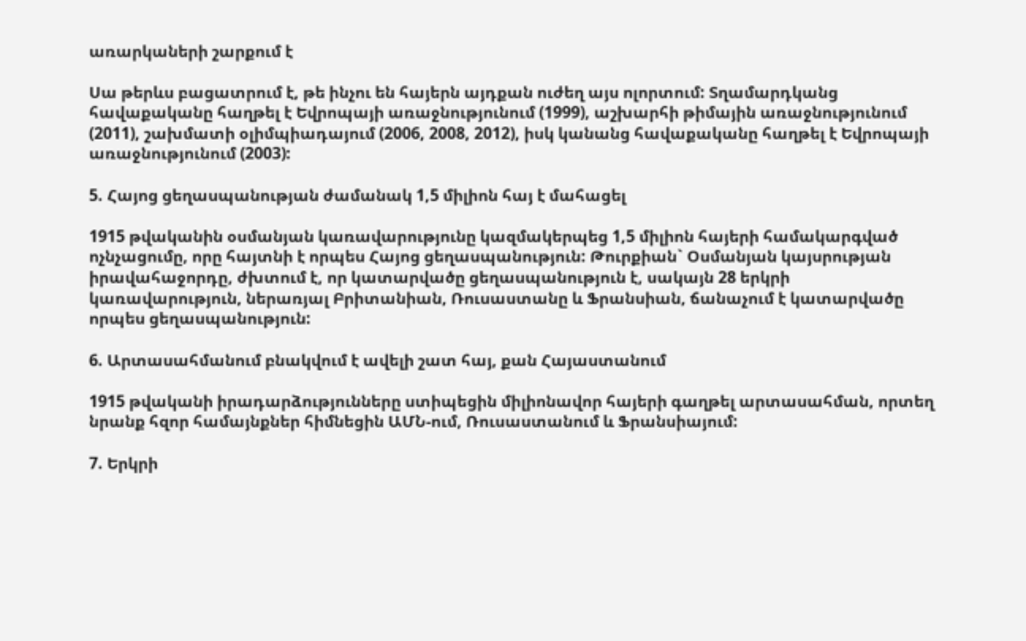առարկաների շարքում է

Սա թերևս բացատրում է, թե ինչու են հայերն այդքան ուժեղ այս ոլորտում: Տղամարդկանց հավաքականը հաղթել է Եվրոպայի առաջնությունում (1999), աշխարհի թիմային առաջնությունում (2011), շախմատի օլիմպիադայում (2006, 2008, 2012), իսկ կանանց հավաքականը հաղթել է Եվրոպայի առաջնությունում (2003):

5. Հայոց ցեղասպանության ժամանակ 1,5 միլիոն հայ է մահացել

1915 թվականին օսմանյան կառավարությունը կազմակերպեց 1,5 միլիոն հայերի համակարգված ոչնչացումը, որը հայտնի է որպես Հայոց ցեղասպանություն: Թուրքիան` Օսմանյան կայսրության իրավահաջորդը, ժխտում է, որ կատարվածը ցեղասպանություն է, սակայն 28 երկրի կառավարություն, ներառյալ Բրիտանիան, Ռուսաստանը և Ֆրանսիան, ճանաչում է կատարվածը որպես ցեղասպանություն:

6. Արտասահմանում բնակվում է ավելի շատ հայ, քան Հայաստանում

1915 թվականի իրադարձությունները ստիպեցին միլիոնավոր հայերի գաղթել արտասահման, որտեղ նրանք հզոր համայնքներ հիմնեցին ԱՄՆ-ում, Ռուսաստանում և Ֆրանսիայում:

7. Երկրի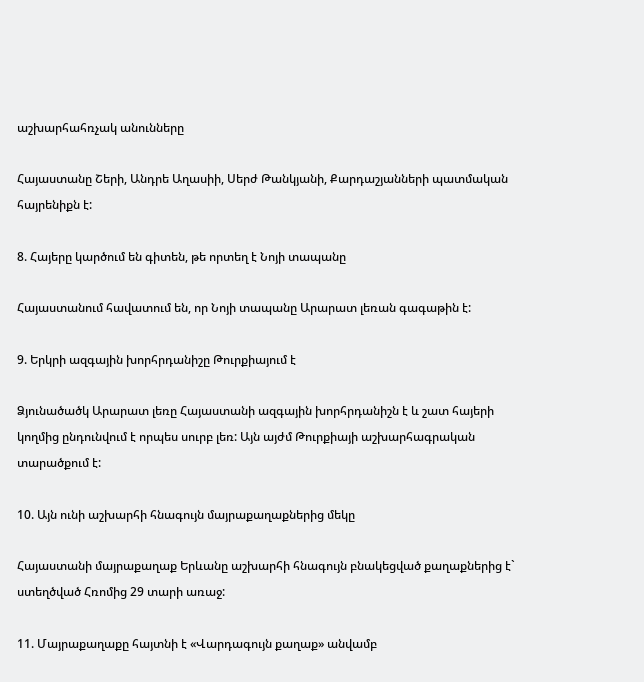աշխարհահռչակ անունները

Հայաստանը Շերի, Անդրե Աղասիի, Սերժ Թանկյանի, Քարդաշյանների պատմական հայրենիքն է:

8. Հայերը կարծում են գիտեն, թե որտեղ է Նոյի տապանը

Հայաստանում հավատում են, որ Նոյի տապանը Արարատ լեռան գագաթին է:

9. Երկրի ազգային խորհրդանիշը Թուրքիայում է

Ձյունածածկ Արարատ լեռը Հայաստանի ազգային խորհրդանիշն է և շատ հայերի կողմից ընդունվում է որպես սուրբ լեռ: Այն այժմ Թուրքիայի աշխարհագրական տարածքում է:

10. Այն ունի աշխարհի հնագույն մայրաքաղաքներից մեկը

Հայաստանի մայրաքաղաք Երևանը աշխարհի հնագույն բնակեցված քաղաքներից է` ստեղծված Հռոմից 29 տարի առաջ:

11. Մայրաքաղաքը հայտնի է «Վարդագույն քաղաք» անվամբ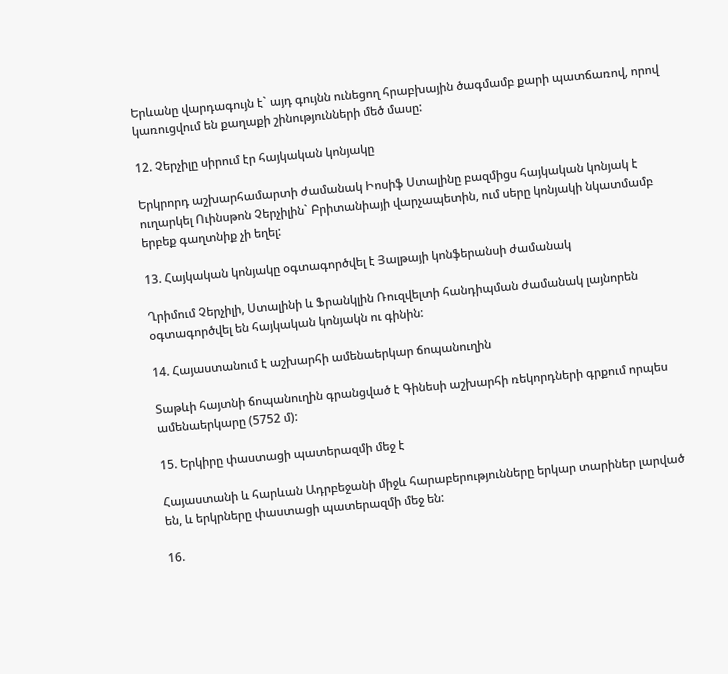Երևանը վարդագույն է` այդ գույնն ունեցող հրաբխային ծագմամբ քարի պատճառով, որով կառուցվում են քաղաքի շինությունների մեծ մասը:

12. Չերչիլը սիրում էր հայկական կոնյակը

Երկրորդ աշխարհամարտի ժամանակ Իոսիֆ Ստալինը բազմիցս հայկական կոնյակ է ուղարկել Ուինսթոն Չերչիլին` Բրիտանիայի վարչապետին, ում սերը կոնյակի նկատմամբ երբեք գաղտնիք չի եղել:

13. Հայկական կոնյակը օգտագործվել է Յալթայի կոնֆերանսի ժամանակ

Ղրիմում Չերչիլի, Ստալինի և Ֆրանկլին Ռուզվելտի հանդիպման ժամանակ լայնորեն օգտագործվել են հայկական կոնյակն ու գինին:

14. Հայաստանում է աշխարհի ամենաերկար ճոպանուղին

Տաթևի հայտնի ճոպանուղին գրանցված է Գինեսի աշխարհի ռեկորդների գրքում որպես ամենաերկարը (5752 մ):

15. Երկիրը փաստացի պատերազմի մեջ է

Հայաստանի և հարևան Ադրբեջանի միջև հարաբերությունները երկար տարիներ լարված են, և երկրները փաստացի պատերազմի մեջ են:

16.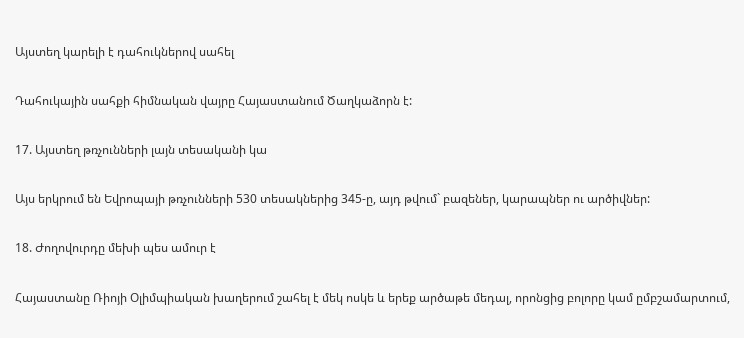Այստեղ կարելի է դահուկներով սահել

Դահուկային սահքի հիմնական վայրը Հայաստանում Ծաղկաձորն է:

17. Այստեղ թռչունների լայն տեսականի կա

Այս երկրում են Եվրոպայի թռչունների 530 տեսակներից 345-ը, այդ թվում` բազեներ, կարապներ ու արծիվներ:

18. Ժողովուրդը մեխի պես ամուր է

Հայաստանը Ռիոյի Օլիմպիական խաղերում շահել է մեկ ոսկե և երեք արծաթե մեդալ, որոնցից բոլորը կամ ըմբշամարտում,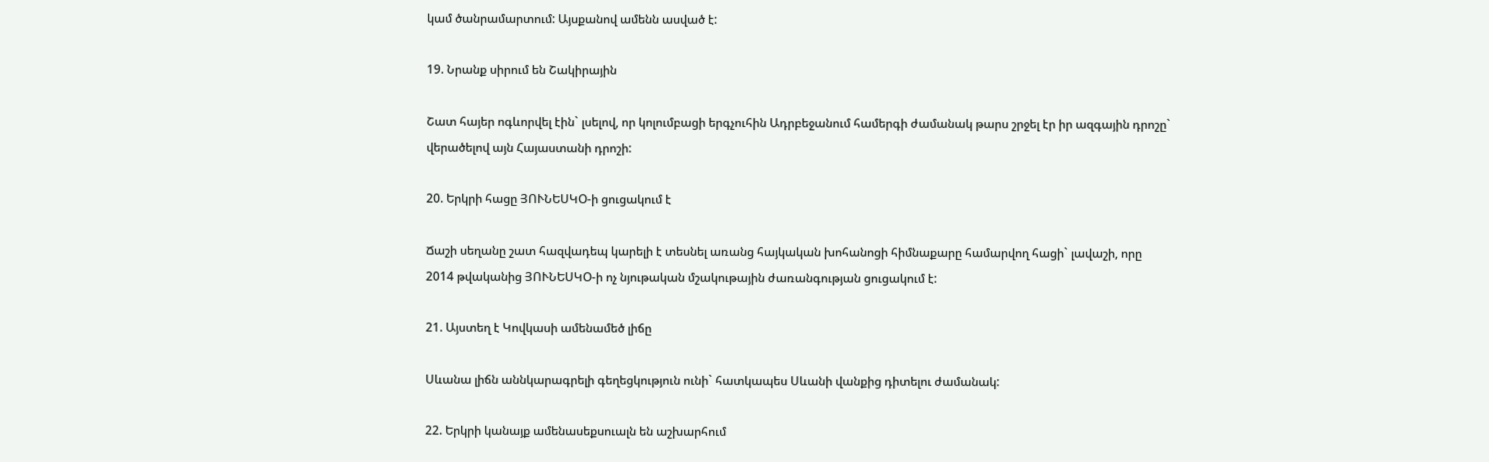կամ ծանրամարտում: Այսքանով ամենն ասված է:

19. Նրանք սիրում են Շակիրային

Շատ հայեր ոգևորվել էին` լսելով, որ կոլումբացի երգչուհին Ադրբեջանում համերգի ժամանակ թարս շրջել էր իր ազգային դրոշը` վերածելով այն Հայաստանի դրոշի:

20. Երկրի հացը ՅՈՒՆԵՍԿՕ-ի ցուցակում է

Ճաշի սեղանը շատ հազվադեպ կարելի է տեսնել առանց հայկական խոհանոցի հիմնաքարը համարվող հացի` լավաշի, որը 2014 թվականից ՅՈՒՆԵՍԿՕ-ի ոչ նյութական մշակութային ժառանգության ցուցակում է:

21. Այստեղ է Կովկասի ամենամեծ լիճը

Սևանա լիճն աննկարագրելի գեղեցկություն ունի` հատկապես Սևանի վանքից դիտելու ժամանակ:

22. Երկրի կանայք ամենասեքսուալն են աշխարհում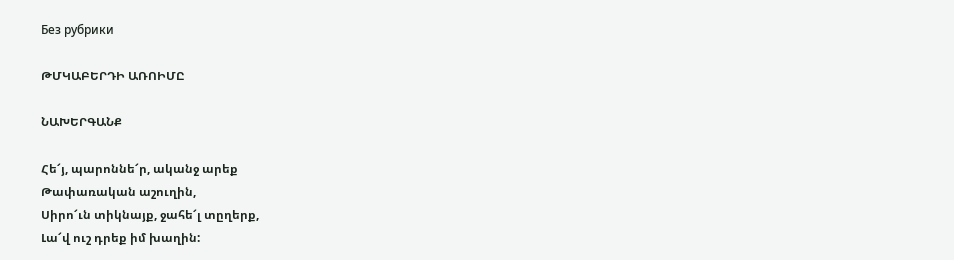Без рубрики

ԹՄԿԱԲԵՐԴԻ ԱՌՈԻՄԸ

ՆԱԽԵՐԳԱՆՔ

Հե՜յ, պարոննե՜ր, ականջ արեք
Թափառական աշուղին,
Սիրո՜ւն տիկնայք, ջահե՜լ տըղերք,
Լա՜վ ուշ դրեք իմ խաղին: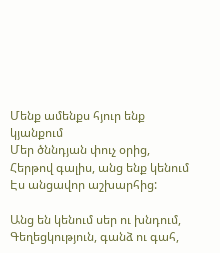Մենք ամենքս հյուր ենք կյանքում
Մեր ծննդյան փուչ օրից,
Հերթով գալիս, անց ենք կենում
Էս անցավոր աշխարհից:

Անց են կենում սեր ու խնդում,
Գեղեցկություն, գանձ ու գահ,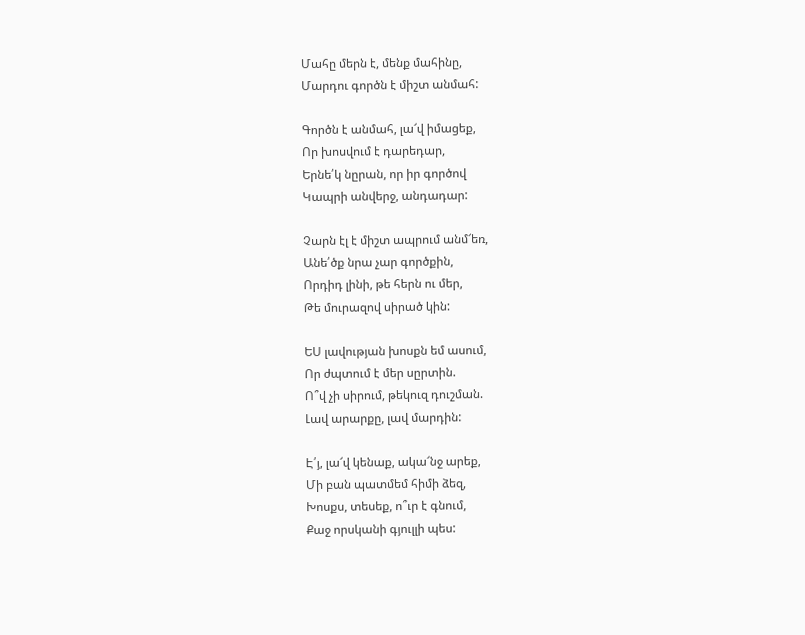Մահը մերն է, մենք մահինը,
Մարդու գործն է միշտ անմահ:

Գործն է անմահ, լա՜վ իմացեք,
Որ խոսվում է դարեդար,
Երնե՛կ նըրան, որ իր գործով
Կապրի անվերջ, անդադար:

Չարն էլ է միշտ ապրում անմ՜եռ,
Անե՛ծք նրա չար գործքին,
Որդիդ լինի, թե հերն ու մեր,
Թե մուրազով սիրած կին:

ԵՍ լավության խոսքն եմ ասում,
Որ ժպտում է մեր սըրտին.
Ո՞վ չի սիրում, թեկուզ դուշման.
Լավ արարքը, լավ մարդին:

Է՛յ, լա՜վ կենաք, ակա՜նջ արեք,
Մի բան պատմեմ հիմի ձեզ,
Խոսքս, տեսեք, ո՞ւր է գնում,
Քաջ որսկանի գյուլլի պես: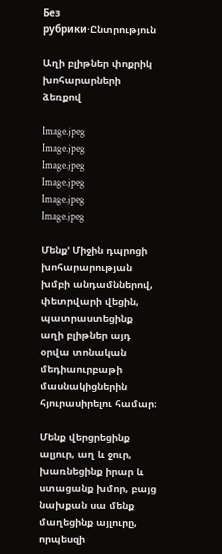Без рубрики·Ընտրություն

Աղի բլիթներ փոքրիկ խոհարարների ձեռքով

Image.jpeg
Image.jpeg
Image.jpeg
Image.jpeg
Image.jpeg
Image.jpeg

Մենք’ Միջին դպրոցի խոհարարության խմբի անդամններով, փետրվարի վեցին, պատրաստեցինք աղի բլիթներ այդ օրվա տոնական մեդիաուրբաթի մասնակիցներին հյուրասիրելու համար։

Մենք վերցրեցինք ալյուր, աղ և ջուր, խառնեցինք իրար և ստացանք խմոր, բայց նախքան սա մենք մաղեցինք այլուրը, որպեսզի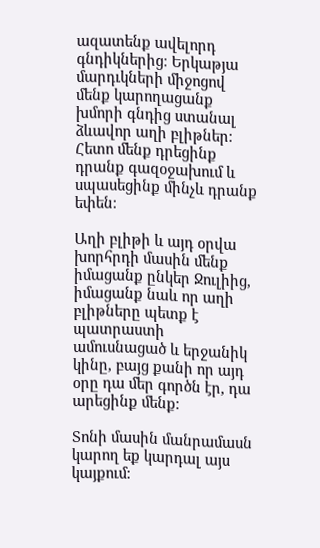ազատենք ավելորդ գնդիկներից։ Երկաթյա մարդւկների միջոցով մենք կարողացանք խմորի գնդից ստանալ ձևավոր աղի բլիթներ։ Հետո մենք դրեցինք դրանք գազօջախում և սպասեցինք մինչև դրանք եփեն։

Աղի բլիթի և այդ օրվա խորհրդի մասին մենք իմացանք ընկեր Ջուլիից, իմացանք նաև որ աղի բլիթները պետք է պատրաստի ամուսնացած և երջանիկ կինը, բայց քանի որ այդ օրը դա մեր գործն էր, դա արեցինք մենք։

Տոնի մասին մանրամասն կարող եք կարդալ այս կայքում։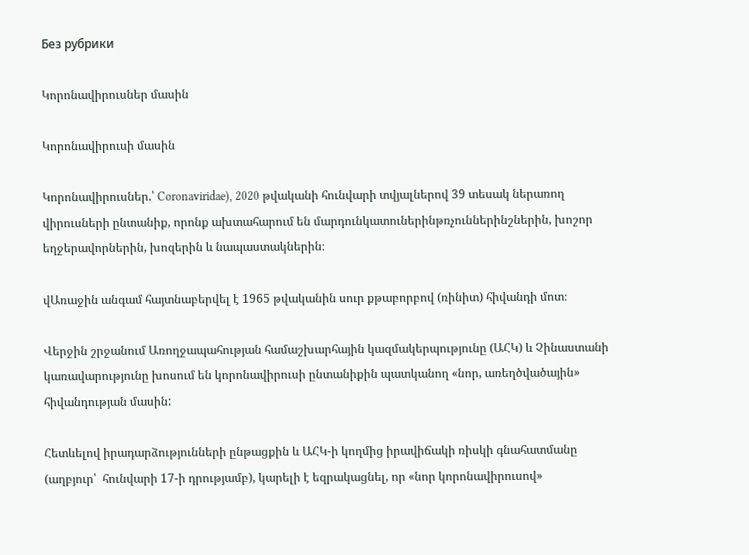Без рубрики

Կորոնավիրուսներ մասին

Կորոնավիրուսի մասին

Կորոնավիրուսներ.՝ Coronaviridae), 2020 թվականի հունվարի տվյալներով 39 տեսակ ներառող վիրուսների ընտանիք, որոնք ախտահարում են մարդունկատուներինթռչուններինշներին, խոշոր եղջերավորներին, խոզերին և նապաստակներին։

վԱռաջին անգամ հայտնաբերվել է 1965 թվականին սուր քթաբորբով (ռինիտ) հիվանդի մոտ։

Վերջին շրջանում Առողջապահության համաշխարհային կազմակերպությունը (ԱՀԿ) և Չինաստանի կառավարությունը խոսում են կորոնավիրուսի ընտանիքին պատկանող «նոր, առեղծվածային» հիվանդության մասին:

Հետևելով իրադարձությունների ընթացքին և ԱՀԿ-ի կողմից իրավիճակի ռիսկի գնահատմանը (աղբյուր՝  հունվարի 17-ի դրությամբ), կարելի է եզրակացնել, որ «նոր կորոնավիրուսով»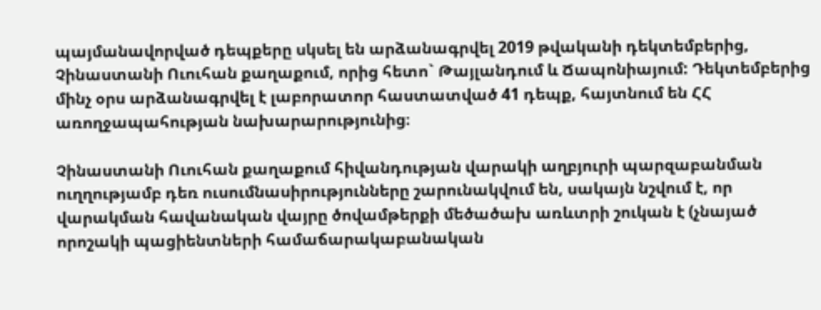պայմանավորված դեպքերը սկսել են արձանագրվել 2019 թվականի դեկտեմբերից, Չինաստանի Ուուհան քաղաքում, որից հետո` Թայլանդում և Ճապոնիայում: Դեկտեմբերից մինչ օրս արձանագրվել է լաբորատոր հաստատված 41 դեպք, հայտնում են ՀՀ առողջապահության նախարարությունից։

Չինաստանի Ուուհան քաղաքում հիվանդության վարակի աղբյուրի պարզաբանման ուղղությամբ դեռ ուսումնասիրությունները շարունակվում են, սակայն նշվում է, որ վարակման հավանական վայրը ծովամթերքի մեծածախ առևտրի շուկան է (չնայած որոշակի պացիենտների համաճարակաբանական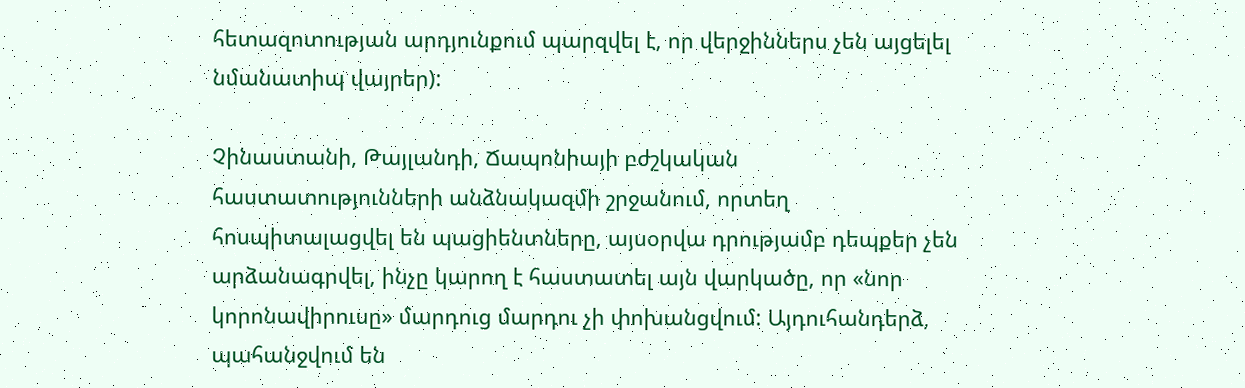հետազոտության արդյունքում պարզվել է, որ վերջիններս չեն այցելել նմանատիպ վայրեր):

Չինաստանի, Թայլանդի, Ճապոնիայի բժշկական հաստատությունների անձնակազմի շրջանում, որտեղ հոսպիտալացվել են պացիենտները, այսօրվա դրությամբ դեպքեր չեն արձանագրվել, ինչը կարող է հաստատել այն վարկածը, որ «նոր կորոնավիրուսը» մարդուց մարդու չի փոխանցվում: Այդուհանդերձ, պահանջվում են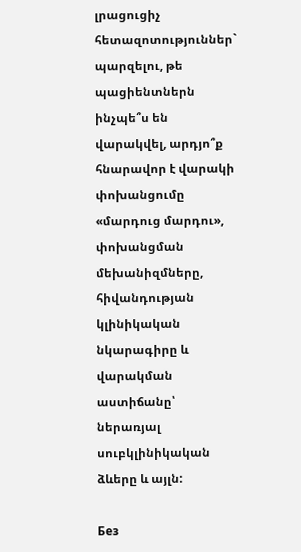լրացուցիչ հետազոտություններ` պարզելու, թե պացիենտներն ինչպե՞ս են վարակվել, արդյո՞ք հնարավոր է վարակի փոխանցումը «մարդուց մարդու», փոխանցման մեխանիզմները, հիվանդության կլինիկական նկարագիրը և վարակման աստիճանը՝ ներառյալ սուբկլինիկական ձևերը և այլն:

Без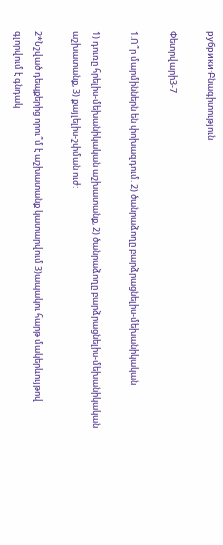рубрики·Բնագիտություն

Փետրվարի3-7

1.Ո՞ր մարմիններն են փոխազդում. 2) ծանրաձողը բարձրացնելիս-մեխանիկական

1) դուռը հրելիս-մեխանիկական աշխատանք, 2) ծանրաձողը բարձրացնելիս-մեխանիկական աշխատանք, 3) քայլելիս-շփման ուժ:

2*Նշված դեպքերից որու՞մ է աշխատանք կատարվում 3)ապակու հարթ մակերևույթով գլորվում է գնդակ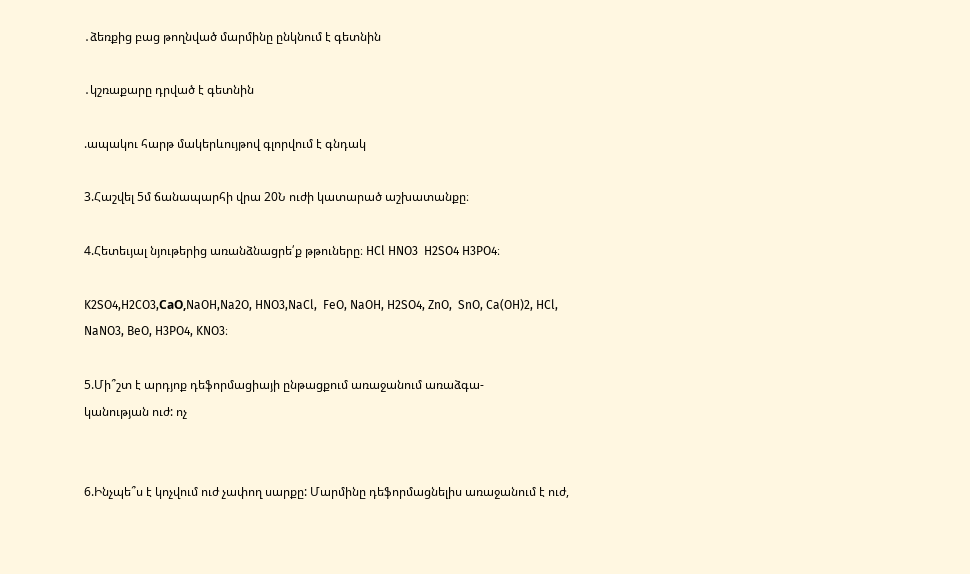․ձեռքից բաց թողնված մարմինը ընկնում է գետնին

․կշռաքարը դրված է գետնին

.ապակու հարթ մակերևույթով գլորվում է գնդակ

3.Հաշվել 5մ ճանապարհի վրա 20Ն ուժի կատարած աշխատանքը։

4.Հետեւյալ նյութերից առանձնացրե՛ք թթուները։ HCl HNO3  H2SO4 H3PO4։

K2SO4,H2CO3,СaO,NaOH,Na2O, HNO3,NaCl,  FeO, NaOH, H2SO4, ZnO,  SnO, Ca(OH)2, HCl, NaNO3, BeO, H3PO4, KNO3։

5.Մի՞շտ է արդյոք դեֆորմացիայի ընթացքում առաջանում առաձգա-
կանության ուժ: ոչ


6.Ինչպե՞ս է կոչվում ուժ չափող սարքը: Մարմինը դեֆորմացնելիս առաջանում է ուժ,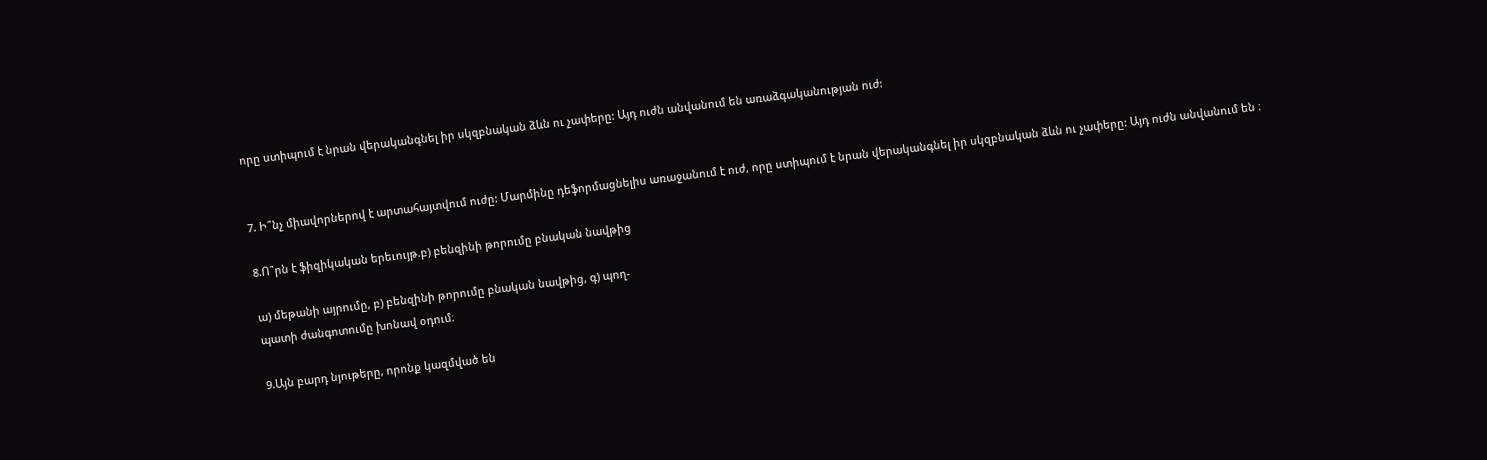որը ստիպում է նրան վերականգնել իր սկզբնական ձևն ու չափերը: Այդ ուժն անվանում են առաձգականության ուժ:


7. Ի՞նչ միավորներով է արտահայտվում ուժը: Մարմինը դեֆորմացնելիս առաջանում է ուժ, որը ստիպում է նրան վերականգնել իր սկզբնական ձևն ու չափերը: Այդ ուժն անվանում են ։

8.Ո՞րն է ֆիզիկական երեւույթ.բ) բենզինի թորումը բնական նավթից

ա) մեթանի այրումը, բ) բենզինի թորումը բնական նավթից, գ) պող-
պատի ժանգոտումը խոնավ օդում։

9.Այն բարդ նյութերը, որոնք կազմված են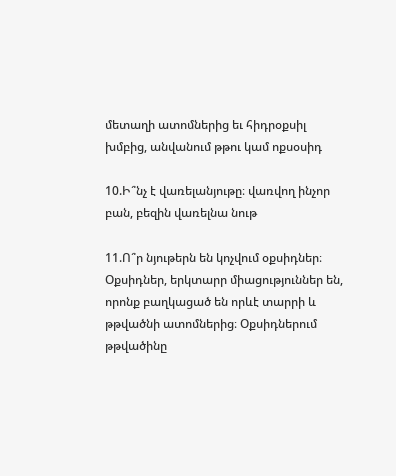մետաղի ատոմներից եւ հիդրօքսիլ խմբից, անվանում թթու կամ ոքսօսիդ

10.Ի՞նչ է վառելանյութը։ վառվող ինչոր բան, բեզին վառելնա նութ

11.Ո՞ր նյութերն են կոչվում օքսիդներ։ Օքսիդներ, երկտարր միացություններ են, որոնք բաղկացած են որևէ տարրի և թթվածնի ատոմներից։ Օքսիդներում թթվածինը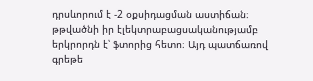դրսևորում է -2 օքսիդացման աստիճան։ թթվածնի իր էլեկտրաբացսականությամբ երկրորդն է՝ ֆտորից հետո։ Այդ պատճառով գրեթե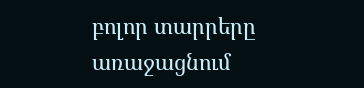բոլոր տարրերը առաջացնում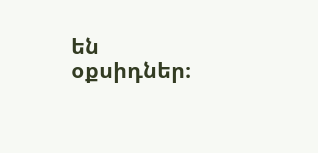են օքսիդներ։